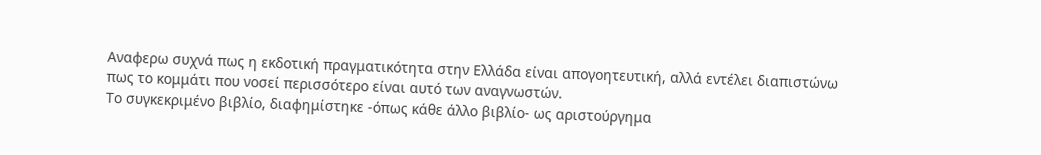Αναφερω συχνά πως η εκδοτική πραγματικότητα στην Ελλάδα είναι απογοητευτική, αλλά εντέλει διαπιστώνω πως το κομμάτι που νοσεί περισσότερο είναι αυτό των αναγνωστών.
Το συγκεκριμένο βιβλίο, διαφημίστηκε -όπως κάθε άλλο βιβλίο- ως αριστούργημα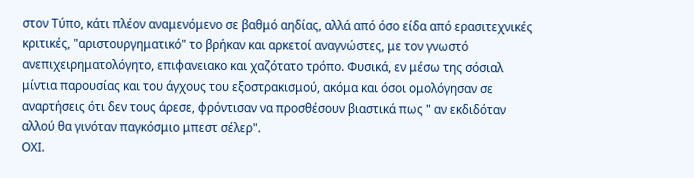στον Τύπο, κάτι πλέον αναμενόμενο σε βαθμό αηδίας, αλλά από όσο είδα από ερασιτεχνικές κριτικές, "αριστουργηματικό" το βρήκαν και αρκετοί αναγνώστες, με τον γνωστό ανεπιχειρηματολόγητο, επιφανειακο και χαζότατο τρόπο. Φυσικά, εν μέσω της σόσιαλ μίντια παρουσίας και του άγχους του εξοστρακισμού, ακόμα και όσοι ομολόγησαν σε αναρτήσεις ότι δεν τους άρεσε, φρόντισαν να προσθέσουν βιαστικά πως " αν εκδιδόταν αλλού θα γινόταν παγκόσμιο μπεστ σέλερ".
ΟΧΙ.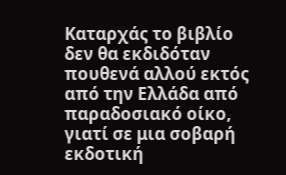Καταρχάς το βιβλίο δεν θα εκδιδόταν πουθενά αλλού εκτός από την Ελλάδα από παραδοσιακό οίκο, γιατί σε μια σοβαρή εκδοτική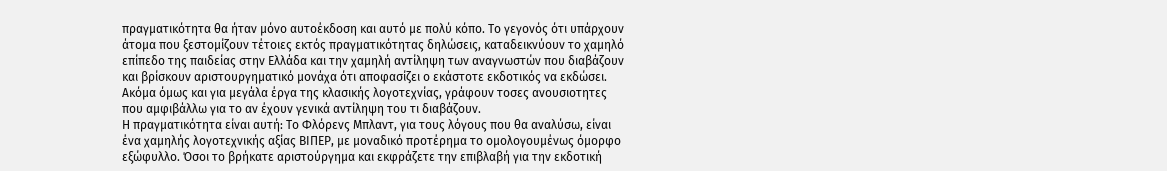πραγματικότητα θα ήταν μόνο αυτοέκδοση και αυτό με πολύ κόπο. Το γεγονός ότι υπάρχουν άτομα που ξεστομίζουν τέτοιες εκτός πραγματικότητας δηλώσεις, καταδεικνύουν το χαμηλό επίπεδο της παιδείας στην Ελλάδα και την χαμηλή αντίληψη των αναγνωστών που διαβάζουν και βρίσκουν αριστουργηματικό μονάχα ότι αποφασίζει ο εκάστοτε εκδοτικός να εκδώσει. Ακόμα όμως και για μεγάλα έργα της κλασικής λογοτεχνίας, γράφουν τοσες ανουσιοτητες που αμφιβάλλω για το αν έχουν γενικά αντίληψη του τι διαβάζουν.
Η πραγματικότητα είναι αυτή: Το Φλόρενς Μπλαντ, για τους λόγους που θα αναλύσω, είναι ένα χαμηλής λογοτεχνικής αξίας ΒΙΠΕΡ, με μοναδικό προτέρημα το ομολογουμένως όμορφο εξώφυλλο. Όσοι το βρήκατε αριστούργημα και εκφράζετε την επιβλαβή για την εκδοτική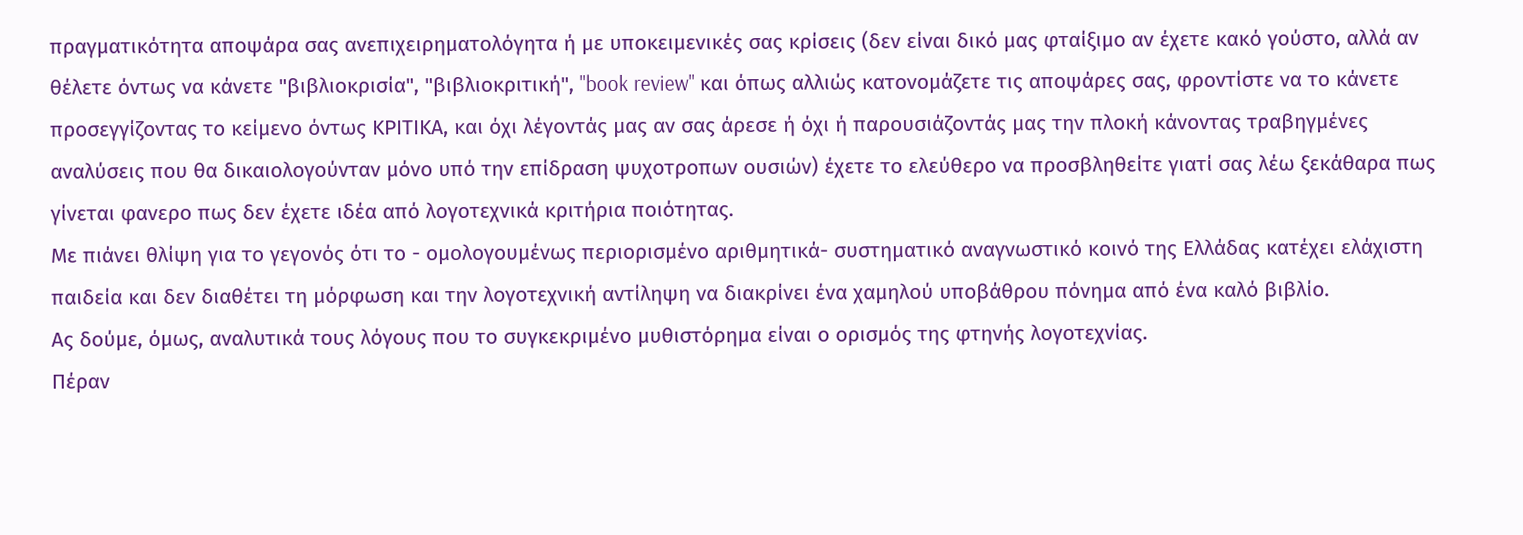πραγματικότητα αποψάρα σας ανεπιχειρηματολόγητα ή με υποκειμενικές σας κρίσεις (δεν είναι δικό μας φταίξιμο αν έχετε κακό γούστο, αλλά αν θέλετε όντως να κάνετε "βιβλιοκρισία", "βιβλιοκριτική", "book review" και όπως αλλιώς κατονομάζετε τις αποψάρες σας, φροντίστε να το κάνετε προσεγγίζοντας το κείμενο όντως ΚΡΙΤΙΚΑ, και όχι λέγοντάς μας αν σας άρεσε ή όχι ή παρουσιάζοντάς μας την πλοκή κάνοντας τραβηγμένες αναλύσεις που θα δικαιολογούνταν μόνο υπό την επίδραση ψυχοτροπων ουσιών) έχετε το ελεύθερο να προσβληθείτε γιατί σας λέω ξεκάθαρα πως γίνεται φανερο πως δεν έχετε ιδέα από λογοτεχνικά κριτήρια ποιότητας.
Με πιάνει θλίψη για το γεγονός ότι το - ομολογουμένως περιορισμένο αριθμητικά- συστηματικό αναγνωστικό κοινό της Ελλάδας κατέχει ελάχιστη παιδεία και δεν διαθέτει τη μόρφωση και την λογοτεχνική αντίληψη να διακρίνει ένα χαμηλού υποβάθρου πόνημα από ένα καλό βιβλίο.
Ας δούμε, όμως, αναλυτικά τους λόγους που το συγκεκριμένο μυθιστόρημα είναι ο ορισμός της φτηνής λογοτεχνίας.
Πέραν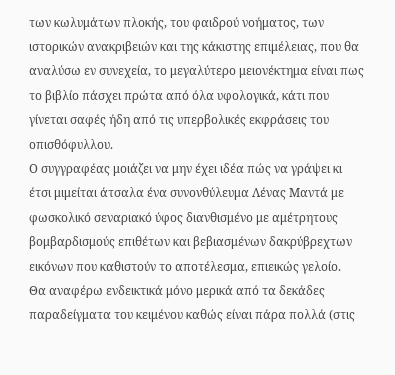των κωλυμάτων πλοκής, του φαιδρού νοήματος, των ιστορικών ανακριβειών και της κάκιστης επιμέλειας, που θα αναλύσω εν συνεχεία, το μεγαλύτερο μειονέκτημα είναι πως το βιβλίο πάσχει πρώτα από όλα υφολογικά, κάτι που γίνεται σαφές ήδη από τις υπερβολικές εκφράσεις του οπισθόφυλλου.
Ο συγγραφέας μοιάζει να μην έχει ιδέα πώς να γράψει κι έτσι μιμείται άτσαλα ένα συνονθύλευμα Λένας Μαντά με φωσκολικό σεναριακό ύφος διανθισμένο με αμέτρητους βομβαρδισμούς επιθέτων και βεβιασμένων δακρύβρεχτων εικόνων που καθιστούν το αποτέλεσμα, επιεικώς γελοίο.
Θα αναφέρω ενδεικτικά μόνο μερικά από τα δεκάδες παραδείγματα του κειμένου καθώς είναι πάρα πολλά (στις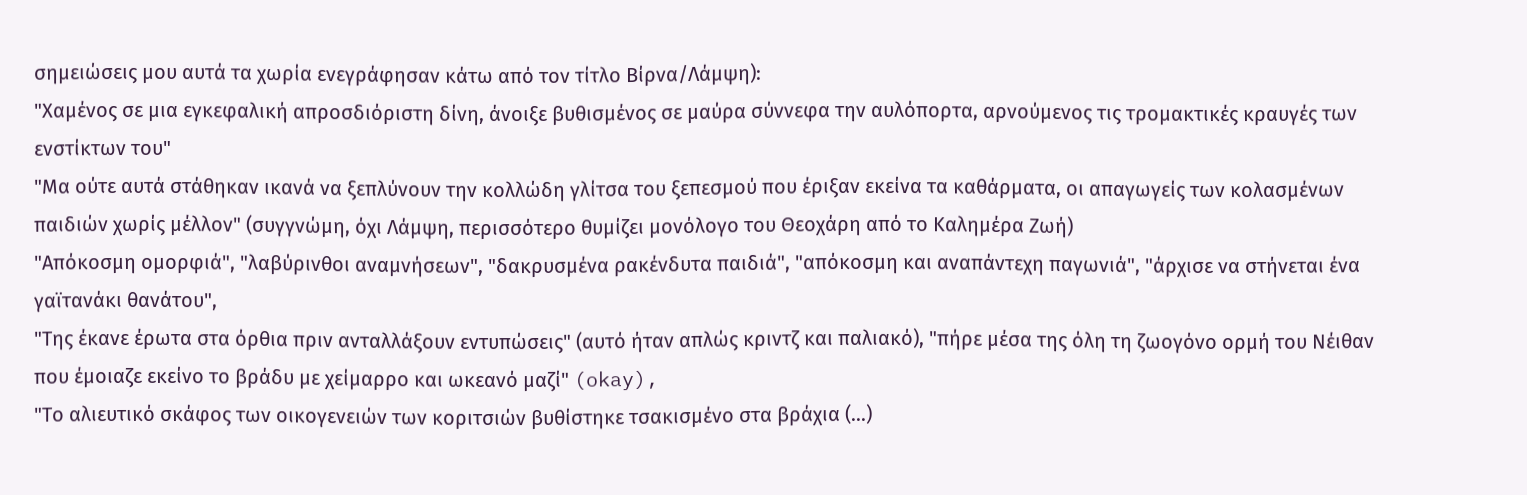σημειώσεις μου αυτά τα χωρία ενεγράφησαν κάτω από τον τίτλο Βίρνα/Λάμψη):
"Χαμένος σε μια εγκεφαλική απροσδιόριστη δίνη, άνοιξε βυθισμένος σε μαύρα σύννεφα την αυλόπορτα, αρνούμενος τις τρομακτικές κραυγές των ενστίκτων του"
"Μα ούτε αυτά στάθηκαν ικανά να ξεπλύνουν την κολλώδη γλίτσα του ξεπεσμού που έριξαν εκείνα τα καθάρματα, οι απαγωγείς των κολασμένων παιδιών χωρίς μέλλον" (συγγνώμη, όχι Λάμψη, περισσότερο θυμίζει μονόλογο του Θεοχάρη από το Καλημέρα Ζωή)
"Απόκοσμη ομορφιά", "λαβύρινθοι αναμνήσεων", "δακρυσμένα ρακένδυτα παιδιά", "απόκοσμη και αναπάντεχη παγωνιά", "άρχισε να στήνεται ένα γαϊτανάκι θανάτου",
"Της έκανε έρωτα στα όρθια πριν ανταλλάξουν εντυπώσεις" (αυτό ήταν απλώς κριντζ και παλιακό), "πήρε μέσα της όλη τη ζωογόνο ορμή του Νέιθαν που έμοιαζε εκείνο το βράδυ με χείμαρρο και ωκεανό μαζί" (okay),
"Το αλιευτικό σκάφος των οικογενειών των κοριτσιών βυθίστηκε τσακισμένο στα βράχια (...)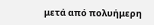μετά από πολυήμερη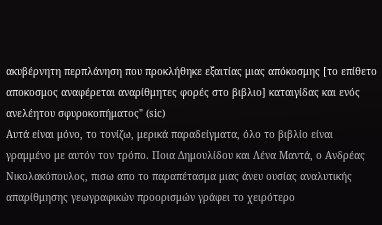ακυβέρνητη περπλάνηση που προκλήθηκε εξαιτίας μιας απόκοσμης [το επίθετο αποκοσμος αναφέρεται αναρίθμητες φορές στο βιβλιο] καταιγίδας και ενός ανελέητου σφυροκοπήματος" (sic)
Αυτά είναι μόνο, το τονίζω, μερικά παραδείγματα, όλο το βιβλίο είναι γραμμένο με αυτόν τον τρόπο. Ποια Δημουλίδου και Λένα Μαντά, ο Ανδρέας Νικολακόπουλος, πισω απο το παραπέτασμα μιας άνευ ουσίας αναλυτικής απαρίθμησης γεωγραφικών προορισμών γράφει το χειρότερο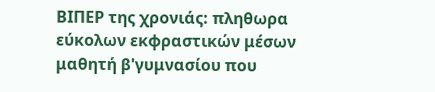ΒΙΠΕΡ της χρονιάς: πληθωρα εύκολων εκφραστικών μέσων μαθητή β'γυμνασίου που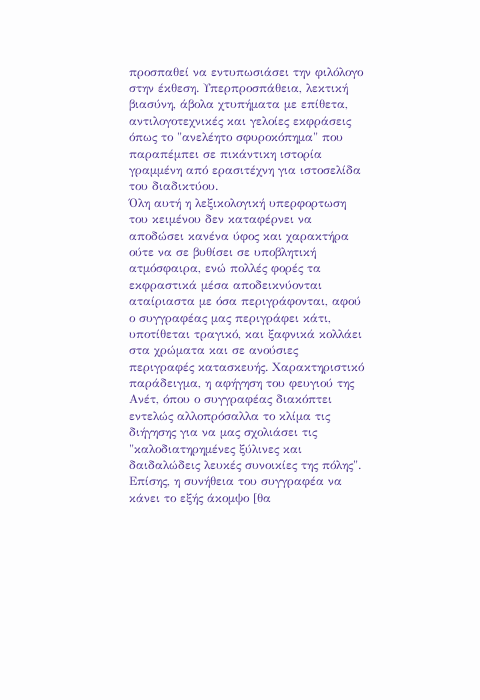προσπαθεί να εντυπωσιάσει την φιλόλογο στην έκθεση. Υπερπροσπάθεια, λεκτική βιασύνη, άβολα χτυπήματα με επίθετα, αντιλογοτεχνικές και γελοίες εκφράσεις όπως το "ανελέητο σφυροκόπημα" που παραπέμπει σε πικάντικη ιστορία γραμμένη από ερασιτέχνη για ιστοσελίδα του διαδικτύου.
Όλη αυτή η λεξικολογική υπερφορτωση του κειμένου δεν καταφέρνει να αποδώσει κανένα ύφος και χαρακτήρα ούτε να σε βυθίσει σε υποβλητική ατμόσφαιρα, ενώ πολλές φορές τα εκφραστικά μέσα αποδεικνύονται αταίριαστα με όσα περιγράφονται, αφού ο συγγραφέας μας περιγράφει κάτι, υποτίθεται τραγικό, και ξαφνικά κολλάει στα χρώματα και σε ανούσιες περιγραφές κατασκευής. Χαρακτηριστικό παράδειγμα, η αφήγηση του φευγιού της Ανέτ, όπου ο συγγραφέας διακόπτει εντελώς αλλοπρόσαλλα το κλίμα τις διήγησης για να μας σχολιάσει τις "καλοδιατηρημένες ξύλινες και δαιδαλώδεις λευκές συνοικίες της πόλης".
Επίσης, η συνήθεια του συγγραφέα να κάνει το εξής άκομψο [θα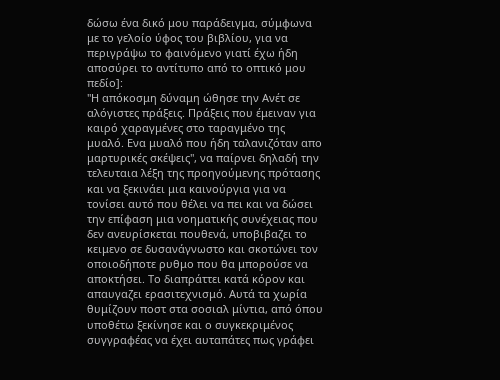δώσω ένα δικό μου παράδειγμα, σύμφωνα με το γελοίο ύφος του βιβλίου, για να περιγράψω το φαινόμενο γιατί έχω ήδη αποσύρει το αντίτυπο από το οπτικό μου πεδίο]:
"Η απόκοσμη δύναμη ώθησε την Ανέτ σε αλόγιστες πράξεις. Πράξεις που έμειναν για καιρό χαραγμένες στο ταραγμένο της μυαλό. Ενα μυαλό που ήδη ταλανιζόταν απο μαρτυρικές σκέψεις", να παίρνει δηλαδή την τελευταια λέξη της προηγούμενης πρότασης και να ξεκινάει μια καινούργια για να τονίσει αυτό που θέλει να πει και να δώσει την επίφαση μια νοηματικής συνέχειας που δεν ανευρίσκεται πουθενά, υποβιβαζει το κειμενο σε δυσανάγνωστο και σκοτώνει τον οποιοδήποτε ρυθμο που θα μπορούσε να αποκτήσει. Το διαπράττει κατά κόρον και απαυγαζει ερασιτεχνισμό. Αυτά τα χωρία θυμίζουν ποστ στα σοσιαλ μίντια, από όπου υποθέτω ξεκίνησε και ο συγκεκριμένος συγγραφέας να έχει αυταπάτες πως γράφει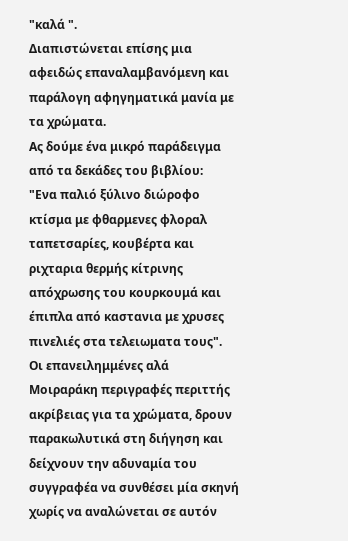"καλά ".
Διαπιστώνεται επίσης μια αφειδώς επαναλαμβανόμενη και παράλογη αφηγηματικά μανία με τα χρώματα.
Ας δούμε ένα μικρό παράδειγμα από τα δεκάδες του βιβλίου:
"Ενα παλιό ξύλινο διώροφο κτίσμα με φθαρμενες φλοραλ ταπετσαρίες, κουβέρτα και ριχταρια θερμής κίτρινης απόχρωσης του κουρκουμά και έπιπλα από καστανια με χρυσες πινελιές στα τελειωματα τους".
Οι επανειλημμένες αλά Μοιραράκη περιγραφές περιττής ακρίβειας για τα χρώματα, δρουν παρακωλυτικά στη διήγηση και δείχνουν την αδυναμία του συγγραφέα να συνθέσει μία σκηνή χωρίς να αναλώνεται σε αυτόν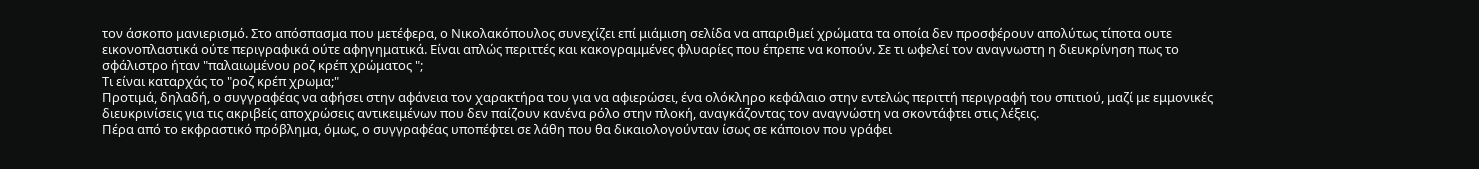τον άσκοπο μανιερισμό. Στο απόσπασμα που μετέφερα, ο Νικολακόπουλος συνεχίζει επί μιάμιση σελίδα να απαριθμεί χρώματα τα οποία δεν προσφέρουν απολύτως τίποτα ουτε εικονοπλαστικά ούτε περιγραφικά ούτε αφηγηματικά. Είναι απλώς περιττές και κακογραμμένες φλυαρίες που έπρεπε να κοπούν. Σε τι ωφελεί τον αναγνωστη η διευκρίνηση πως το σφάλιστρο ήταν "παλαιωμένου ροζ κρέπ χρώματος ";
Τι είναι καταρχάς το "ροζ κρέπ χρωμα;"
Προτιμά, δηλαδή, ο συγγραφέας να αφήσει στην αφάνεια τον χαρακτήρα του για να αφιερώσει, ένα ολόκληρο κεφάλαιο στην εντελώς περιττή περιγραφή του σπιτιού, μαζί με εμμονικές διευκρινίσεις για τις ακριβείς αποχρώσεις αντικειμένων που δεν παίζουν κανένα ρόλο στην πλοκή, αναγκάζοντας τον αναγνώστη να σκοντάφτει στις λέξεις.
Πέρα από το εκφραστικό πρόβλημα, όμως, ο συγγραφέας υποπέφτει σε λάθη που θα δικαιολογούνταν ίσως σε κάποιον που γράφει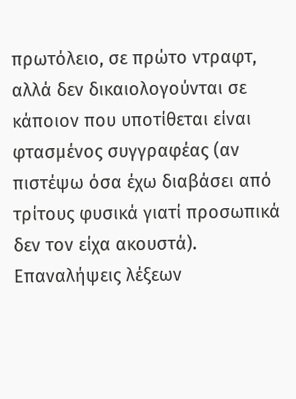πρωτόλειο, σε πρώτο ντραφτ, αλλά δεν δικαιολογούνται σε κάποιον που υποτίθεται είναι φτασμένος συγγραφέας (αν πιστέψω όσα έχω διαβάσει από τρίτους φυσικά γιατί προσωπικά δεν τον είχα ακουστά).
Επαναλήψεις λέξεων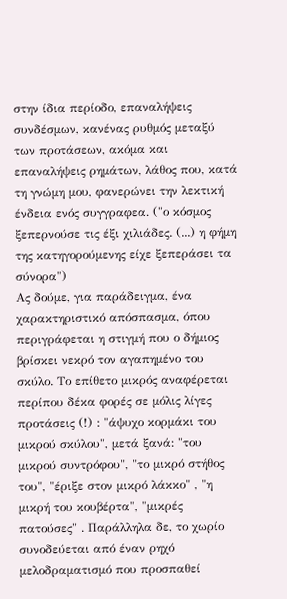στην ίδια περίοδο, επαναλήψεις συνδέσμων, κανένας ρυθμός μεταξύ των προτάσεων, ακόμα και επαναλήψεις ρημάτων, λάθος που, κατά τη γνώμη μου, φανερώνει την λεκτική ένδεια ενός συγγραφεα. ("ο κόσμος ξεπερνούσε τις έξι χιλιάδες. (...) η φήμη της κατηγορούμενης είχε ξεπεράσει τα σύνορα")
Ας δούμε, για παράδειγμα, ένα χαρακτηριστικό απόσπασμα, όπου περιγράφεται η στιγμή που ο δήμιος βρίσκει νεκρό τον αγαπημένο του σκύλο. Το επίθετο μικρός αναφέρεται περίπου δέκα φορές σε μόλις λίγες προτάσεις (!) : "άψυχο κορμάκι του μικρού σκύλου", μετά ξανά: "του μικρού συντρόφου", "το μικρό στήθος του", "έριξε στον μικρό λάκκο" , "η μικρή του κουβέρτα", "μικρές πατούσες" . Παράλληλα δε, το χωρίο συνοδεύεται από έναν ρηχό μελοδραματισμό που προσπαθεί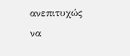ανεπιτυχώς να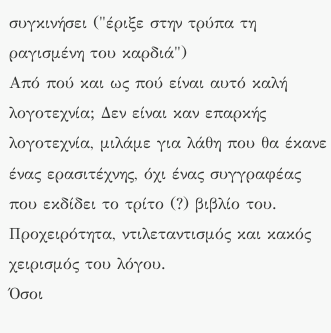συγκινήσει ("έριξε στην τρύπα τη ραγισμένη του καρδιά")
Από πού και ως πού είναι αυτό καλή λογοτεχνία; Δεν είναι καν επαρκής λογοτεχνία, μιλάμε για λάθη που θα έκανε ένας ερασιτέχνης, όχι ένας συγγραφέας που εκδίδει το τρίτο (?) βιβλίο του. Προχειρότητα, ντιλεταντισμός και κακός χειρισμός του λόγου.
Όσοι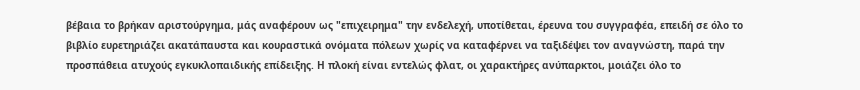βέβαια το βρήκαν αριστούργημα, μάς αναφέρουν ως "επιχειρημα" την ενδελεχή, υποτίθεται, έρευνα του συγγραφέα, επειδή σε όλο το βιβλίο ευρετηριάζει ακατάπαυστα και κουραστικά ονόματα πόλεων χωρίς να καταφέρνει να ταξιδέψει τον αναγνώστη, παρά την προσπάθεια ατυχούς εγκυκλοπαιδικής επίδειξης. Η πλοκή είναι εντελώς φλατ, οι χαρακτήρες ανύπαρκτοι, μοιάζει όλο το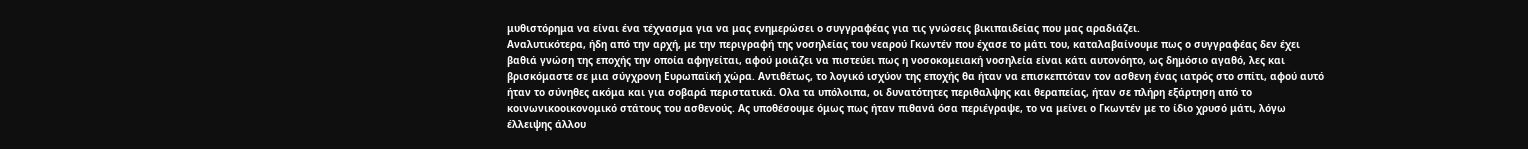μυθιστόρημα να είναι ένα τέχνασμα για να μας ενημερώσει ο συγγραφέας για τις γνώσεις βικιπαιδείας που μας αραδιάζει.
Αναλυτικότερα, ήδη από την αρχή, με την περιγραφή της νοσηλείας του νεαρού Γκωντέν που έχασε το μάτι του, καταλαβαίνουμε πως ο συγγραφέας δεν έχει βαθιά γνώση της εποχής την οποία αφηγείται, αφού μοιάζει να πιστεύει πως η νοσοκομειακή νοσηλεία είναι κάτι αυτονόητο, ως δημόσιο αγαθό, λες και βρισκόμαστε σε μια σύγχρονη Ευρωπαϊκή χώρα. Αντιθέτως, το λογικό ισχύον της εποχής θα ήταν να επισκεπτόταν τον ασθενη ένας ιατρός στο σπίτι, αφού αυτό ήταν το σύνηθες ακόμα και για σοβαρά περιστατικά. Ολα τα υπόλοιπα, οι δυνατότητες περιθαλψης και θεραπείας, ήταν σε πλήρη εξάρτηση από το κοινωνικοοικονομικό στάτους του ασθενούς. Ας υποθέσουμε όμως πως ήταν πιθανά όσα περιέγραψε, το να μείνει ο Γκωντέν με το ίδιο χρυσό μάτι, λόγω έλλειψης άλλου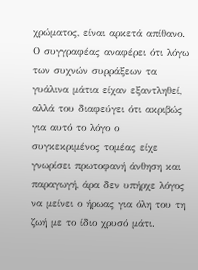χρώματος, είναι αρκετά απίθανο. Ο συγγραφέας αναφέρει ότι λόγω των συχνών συρράξεων τα γυάλινα μάτια είχαν εξαντληθεί, αλλά του διαφεύγει ότι ακριβώς για αυτό το λόγο ο συγκεκριμένος τομέας είχε γνωρίσει πρωτοφανή άνθηση και παραγωγή, άρα δεν υπήρχε λόγος να μείνει ο ήρωας για όλη του τη ζωή με το ίδιο χρυσό μάτι.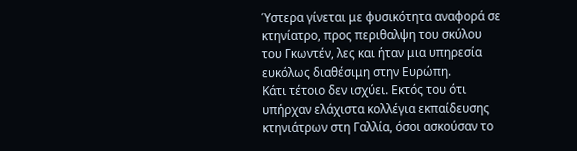Ύστερα γίνεται με φυσικότητα αναφορά σε κτηνίατρο, προς περιθαλψη του σκύλου του Γκωντέν, λες και ήταν μια υπηρεσία ευκόλως διαθέσιμη στην Ευρώπη.
Κάτι τέτοιο δεν ισχύει. Εκτός του ότι υπήρχαν ελάχιστα κολλέγια εκπαίδευσης κτηνιάτρων στη Γαλλία, όσοι ασκούσαν το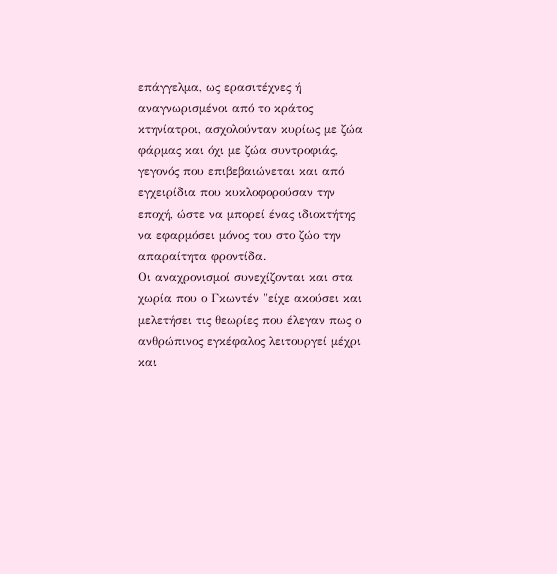επάγγελμα, ως ερασιτέχνες ή αναγνωρισμένοι από το κράτος κτηνίατροι, ασχολούνταν κυρίως με ζώα φάρμας και όχι με ζώα συντροφιάς, γεγονός που επιβεβαιώνεται και από εγχειρίδια που κυκλοφορούσαν την εποχή, ώστε να μπορεί ένας ιδιοκτήτης να εφαρμόσει μόνος του στο ζώο την απαραίτητα φροντίδα.
Οι αναχρονισμοί συνεχίζονται και στα χωρία που ο Γκωντέν "είχε ακούσει και μελετήσει τις θεωρίες που έλεγαν πως ο ανθρώπινος εγκέφαλος λειτουργεί μέχρι και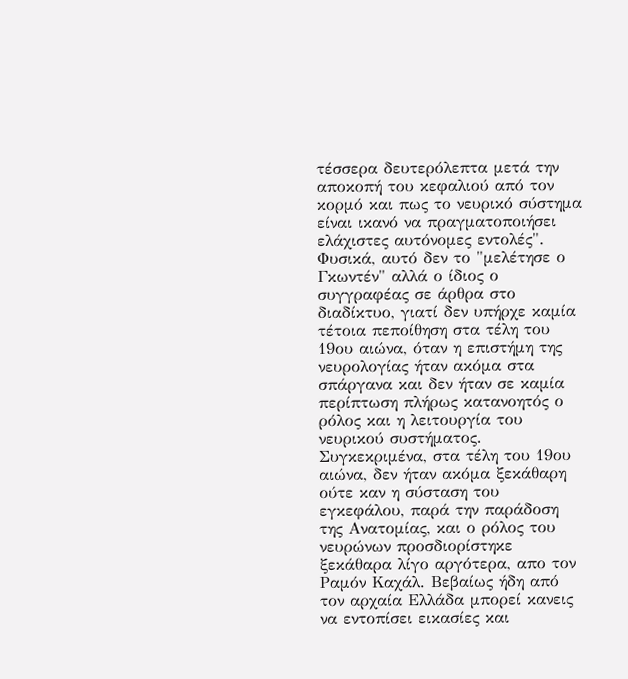τέσσερα δευτερόλεπτα μετά την αποκοπή του κεφαλιού από τον κορμό και πως το νευρικό σύστημα είναι ικανό να πραγματοποιήσει ελάχιστες αυτόνομες εντολές". Φυσικά, αυτό δεν το "μελέτησε ο Γκωντέν" αλλά ο ίδιος ο συγγραφέας σε άρθρα στο διαδίκτυο, γιατί δεν υπήρχε καμία τέτοια πεποίθηση στα τέλη του 19ου αιώνα, όταν η επιστήμη της νευρολογίας ήταν ακόμα στα σπάργανα και δεν ήταν σε καμία περίπτωση πλήρως κατανοητός ο ρόλος και η λειτουργία του νευρικού συστήματος. Συγκεκριμένα, στα τέλη του 19ου αιώνα, δεν ήταν ακόμα ξεκάθαρη ούτε καν η σύσταση του εγκεφάλου, παρά την παράδοση της Ανατομίας, και ο ρόλος του νευρώνων προσδιορίστηκε ξεκάθαρα λίγο αργότερα, απο τον Ραμόν Καχάλ. Βεβαίως ήδη από τον αρχαία Ελλάδα μπορεί κανεις να εντοπίσει εικασίες και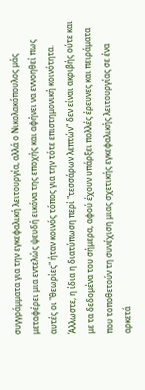συγγράμματα για την εγκεφαλική λειτουργία, αλλά ο Νικολακόπουλος μάς μεταφέρει μια εντελώς ψευδή εικόνα της εποχής και αφήνει να εννοηθεί πως αυτές οι "θεωρίες" ήταν κοινός τόπος για την τότε επιστημονική κοινότητα. Άλλωστε, η ίδια η διατύπωση περί "τεσσάρων λεπτών" δεν είναι ακριβής ούτε και με τα δεδομένα του σήμερα, αφού έχουν υπάρξει πολλές έρευνες και πειράματα που τοποθετούν τη συνέχιση μιας σχετικής εγκεφαλικής λειτουργίας σε ένα αρκετά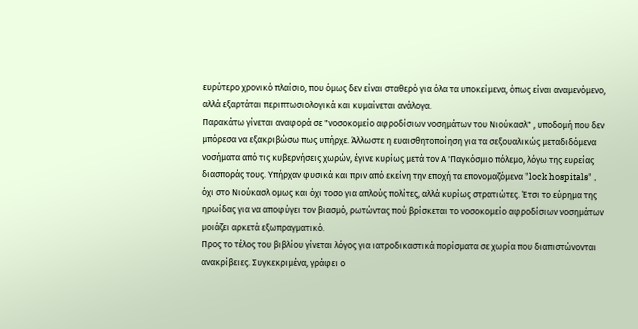ευρύτερο χρονικό πλαίσιο, που όμως δεν είναι σταθερό για όλα τα υποκείμενα, όπως είναι αναμενόμενο, αλλά εξαρτάται περιπτωσιολογικά και κυμαίνεται ανάλογα.
Παρακάτω γίνεται αναφορά σε "νοσοκομείο αφροδίσιων νοσημάτων του Νιούκασλ" , υποδομή που δεν μπόρεσα να εξακριβώσω πως υπήρχε. Άλλωστε η ευαισθητοποίηση για τα σεξουαλικώς μεταδιδόμενα νοσήματα από τις κυβερνήσεις χωρών, έγινε κυρίως μετά τον Α 'Παγκόσμιο πόλεμο, λόγω της ευρείας διασποράς τους. Yπήρχαν φυσικά και πριν από εκείνη την εποχή τα επονομαζόμενα "lock hospitals" , όχι στο Νιούκασλ ομως και όχι τοσο για απλούς πολίτες, αλλά κυρίως στρατιώτες. Έτσι το εύρημα της ηρωίδας για να αποφύγει τον βιασμό, ρωτώντας πού βρίσκεται το νοσοκομείο αφροδίσιων νοσημάτων μοιάζει αρκετά εξωπραγματικό.
Προς το τέλος του βιβλίου γίνεται λόγος για ιατροδικαστικά πορίσματα σε χωρία που διαπιστώνονται ανακρίβειες. Συγκεκριμένα, γράφει ο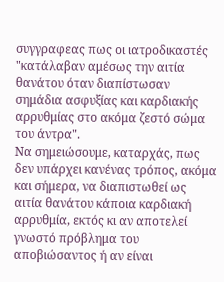συγγραφεας πως οι ιατροδικαστές "κατάλαβαν αμέσως την αιτία θανάτου όταν διαπίστωσαν σημάδια ασφυξίας και καρδιακής αρρυθμίας στο ακόμα ζεστό σώμα του άντρα".
Nα σημειώσουμε, καταρχάς, πως δεν υπάρχει κανένας τρόπος, ακόμα και σήμερα, να διαπιστωθεί ως αιτία θανάτου κάποια καρδιακή αρρυθμία, εκτός κι αν αποτελεί γνωστό πρόβλημα του αποβιώσαντος ή αν είναι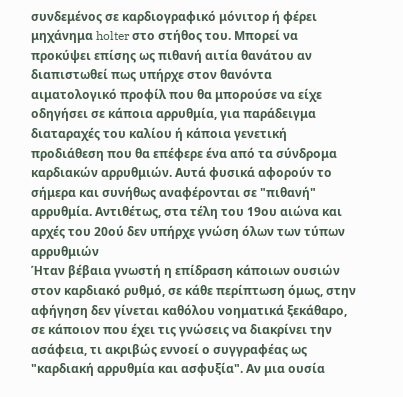συνδεμένος σε καρδιογραφικό μόνιτορ ή φέρει μηχάνημα holter στο στήθος του. Μπορεί να προκύψει επίσης ως πιθανή αιτία θανάτου αν διαπιστωθεί πως υπήρχε στον θανόντα αιματολογικό προφίλ που θα μπορούσε να είχε οδηγήσει σε κάποια αρρυθμία, για παράδειγμα διαταραχές του καλίου ή κάποια γενετική προδιάθεση που θα επέφερε ένα από τα σύνδρομα καρδιακών αρρυθμιών. Αυτά φυσικά αφορούν το σήμερα και συνήθως αναφέρονται σε "πιθανή" αρρυθμία. Αντιθέτως, στα τέλη του 19ου αιώνα και αρχές του 20ού δεν υπήρχε γνώση όλων των τύπων αρρυθμιών
Ήταν βέβαια γνωστή η επίδραση κάποιων ουσιών στον καρδιακό ρυθμό, σε κάθε περίπτωση όμως, στην αφήγηση δεν γίνεται καθόλου νοηματικά ξεκάθαρο, σε κάποιον που έχει τις γνώσεις να διακρίνει την ασάφεια, τι ακριβώς εννοεί ο συγγραφέας ως "καρδιακή αρρυθμία και ασφυξία". Αν μια ουσία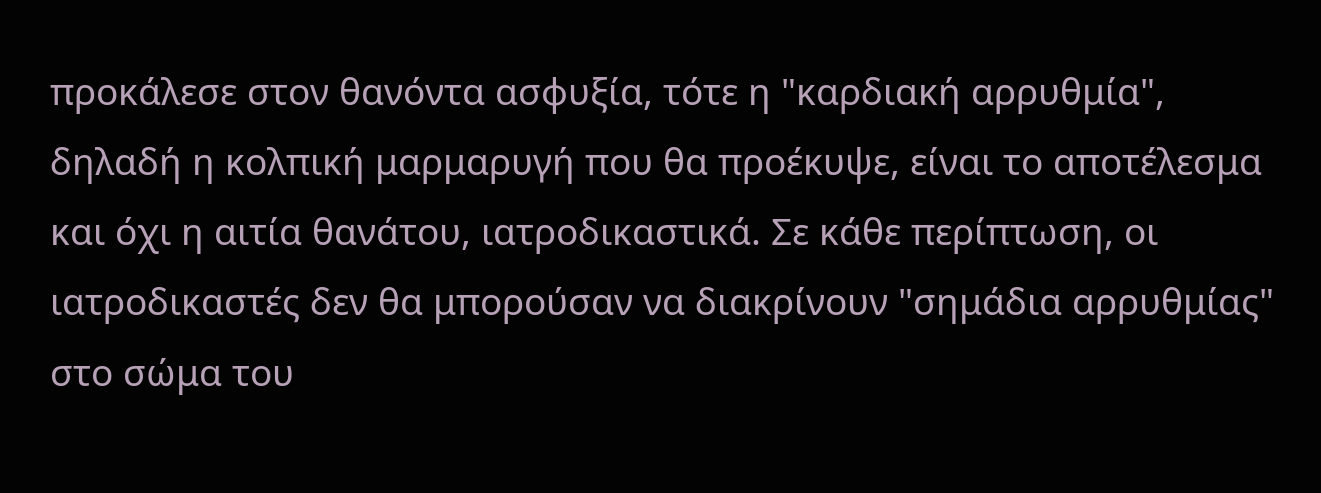προκάλεσε στον θανόντα ασφυξία, τότε η "καρδιακή αρρυθμία", δηλαδή η κολπική μαρμαρυγή που θα προέκυψε, είναι το αποτέλεσμα και όχι η αιτία θανάτου, ιατροδικαστικά. Σε κάθε περίπτωση, οι ιατροδικαστές δεν θα μπορούσαν να διακρίνουν "σημάδια αρρυθμίας" στο σώμα του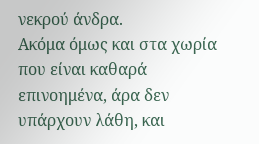νεκρού άνδρα.
Ακόμα όμως και στα χωρία που είναι καθαρά επινοημένα, άρα δεν υπάρχουν λάθη, και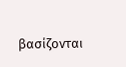βασίζονται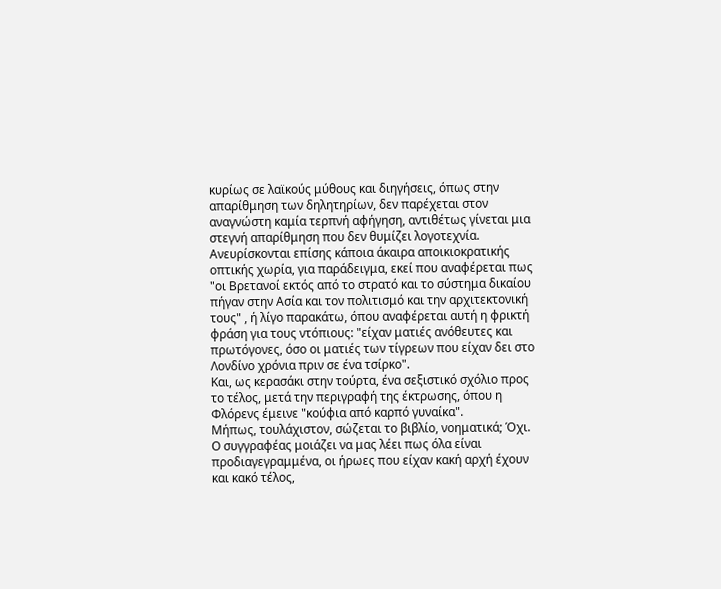κυρίως σε λαϊκούς μύθους και διηγήσεις, όπως στην απαρίθμηση των δηλητηρίων, δεν παρέχεται στον αναγνώστη καμία τερπνή αφήγηση, αντιθέτως γίνεται μια στεγνή απαρίθμηση που δεν θυμίζει λογοτεχνία.
Ανευρίσκονται επίσης κάποια άκαιρα αποικιοκρατικής οπτικής χωρία, για παράδειγμα, εκεί που αναφέρεται πως "οι Βρετανοί εκτός από το στρατό και το σύστημα δικαίου πήγαν στην Ασία και τον πολιτισμό και την αρχιτεκτονική τους" , ή λίγο παρακάτω, όπου αναφέρεται αυτή η φρικτή φράση για τους ντόπιους: "είχαν ματιές ανόθευτες και πρωτόγονες, όσο οι ματιές των τίγρεων που είχαν δει στο Λονδίνο χρόνια πριν σε ένα τσίρκο".
Και, ως κερασάκι στην τούρτα, ένα σεξιστικό σχόλιο προς το τέλος, μετά την περιγραφή της έκτρωσης, όπου η Φλόρενς έμεινε "κούφια από καρπό γυναίκα".
Μήπως, τουλάχιστον, σώζεται το βιβλίο, νοηματικά; Όχι. Ο συγγραφέας μοιάζει να μας λέει πως όλα είναι προδιαγεγραμμένα, οι ήρωες που είχαν κακή αρχή έχουν και κακό τέλος,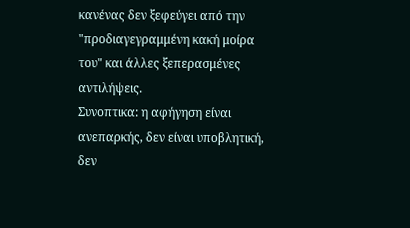κανένας δεν ξεφεύγει από την "προδιαγεγραμμένη κακή μοίρα του" και άλλες ξεπερασμένες αντιλήψεις.
Συνοπτικα: η αφήγηση είναι ανεπαρκής, δεν είναι υποβλητική, δεν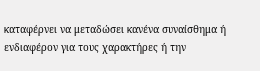καταφέρνει να μεταδώσει κανένα συναίσθημα ή ενδιαφέρον για τους χαρακτήρες ή την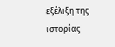εξέλιξη της ιστορίας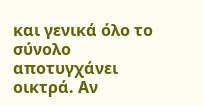και γενικά όλο το σύνολο αποτυγχάνει οικτρά. Αν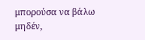μπορούσα να βάλω μηδέν,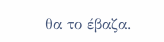θα το έβαζα.